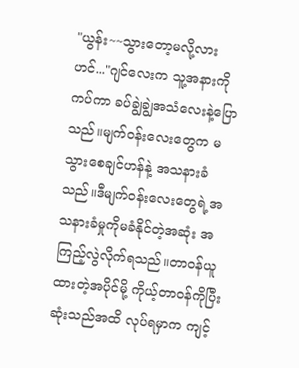"ယွန်း~~သွားတော့မလို့လားဟင်..."ဂျင်လေးက သူ့အနားကိုကပ်ကာ ခပ်ချွဲချွဲအသံလေးနဲ့ပြောသည်။မျက်ဝန်းလေးတွေက မသွားစေချင်ဟန်နဲ့ အသနားခံသည်။ဒီမျက်ဝန်းလေးတွေရဲ့အသနားခံမှုကိုမခံနိုင်တဲ့အဆုံး အကြည့်လွဲလိုက်ရသည်။တာဝန်ယူထားတဲ့အပိုင်မို့ ကိုယ့်တာဝန်ကိုပြီးဆုံးသည်အထိ လုပ်ရမှာက ကျင့်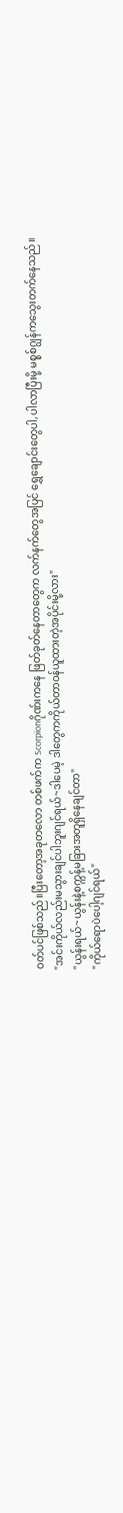ဝတ်ပင်ဖြစ်သည်။ပြီးတော့အခုတလော တစ်ဖက်က Scorpionဂိုဏ်းကနေ ဖြတ်ခုတ်နေတာတွေက လက်နက်တွေအပြင် ရွှေချောင်းတွေပါ,ပါလာပြီးမို့ မစ္စစ်ဂျွန်ကသွေးတက်နေသည်။
"အင်းကိုယ်လည်းမသွားချင်ပါဘူးဂျင်ရယ်~ဒါပေမဲ့ ဒါတွေကကိုယ်တာဝန်ယူထားတဲ့အပိုင်းမို့လား"
"ယွန်းရယ်~ယွန်းနဲ့စက္ကန့်မခြားအတူရှိနေချင်တာ"
"ကိုယ်ရောပဲပေါ့ဂျင်ရယ်"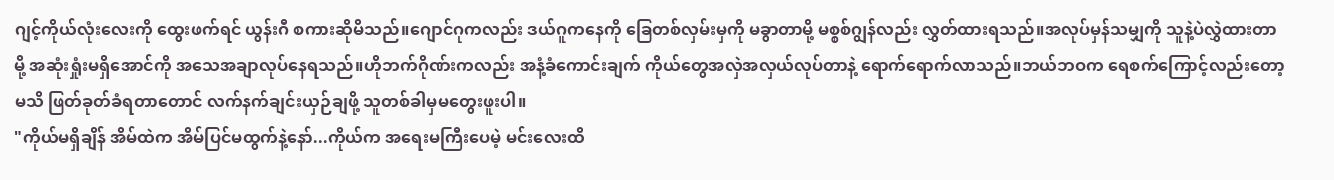ဂျင့်ကိုယ်လုံးလေးကို ထွေးဖက်ရင် ယွန်းဂီ စကားဆိုမိသည်။ဂျောင်ဂုကလည်း ဒယ်ဂူကနေကို ခြေတစ်လှမ်းမှကို မခွာတာမို့ မစ္စစ်ဂျွန်လည်း လွှတ်ထားရသည်။အလုပ်မှန်သမျှကို သူနဲ့ပဲလွှဲထားတာမို့ အဆုံးရှုံးမရှိအောင်ကို အသေအချာလုပ်နေရသည်။ဟိုဘက်ဂိုဏ်းကလည်း အနံ့ခံကောင်းချက် ကိုယ်တွေအလှဲအလှယ်လုပ်တာနဲ့ ရောက်ရောက်လာသည်။ဘယ်ဘဝက ရေစက်ကြောင့်လည်းတော့မသိ ဖြတ်ခုတ်ခံရတာတောင် လက်နက်ချင်းယှဉ်ချဖို့ သူတစ်ခါမှမတွေးဖူးပါ။
"ကိုယ်မရှိချိန် အိမ်ထဲက အိမ်ပြင်မထွက်နဲ့နော်...ကိုယ်က အရေးမကြီးပေမဲ့ မင်းလေးထိ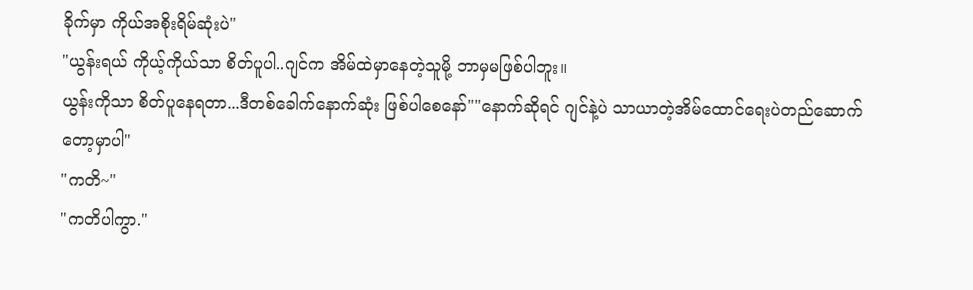ခိုက်မှာ ကိုယ်အစိုးရိမ်ဆုံးပဲ"
"ယွန်းရယ် ကိုယ့်ကိုယ်သာ စိတ်ပူပါ..ဂျင်က အိမ်ထဲမှာနေတဲ့သူမို့ ဘာမှမဖြစ်ပါဘူး။
ယွန်းကိုသာ စိတ်ပူနေရတာ...ဒီတစ်ခေါက်နောက်ဆုံး ဖြစ်ပါစေနော်""နောက်ဆိုရင် ဂျင်နဲ့ပဲ သာယာတဲ့အိမ်ထောင်ရေးပဲတည်ဆောက်တော့မှာပါ"
"ကတိ~"
"ကတိပါကွာ."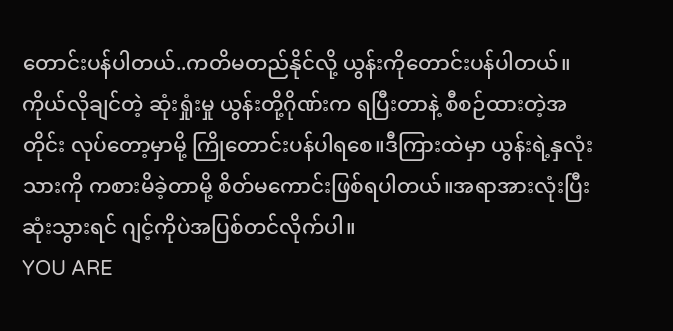တောင်းပန်ပါတယ်..ကတိမတည်နိုင်လို့ ယွန်းကိုတောင်းပန်ပါတယ်။ကိုယ်လိုချင်တဲ့ ဆုံးရှုံးမှု ယွန်းတို့ဂိုဏ်းက ရပြီးတာနဲ့ စီစဉ်ထားတဲ့အတိုင်း လုပ်တော့မှာမို့ ကြိုတောင်းပန်ပါရစေ။ဒီကြားထဲမှာ ယွန်းရဲ့နှလုံးသားကို ကစားမိခဲ့တာမို့ စိတ်မကောင်းဖြစ်ရပါတယ်။အရာအားလုံးပြီးဆုံးသွားရင် ဂျင့်ကိုပဲအပြစ်တင်လိုက်ပါ။
YOU ARE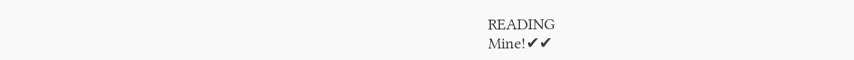READING
Mine!✔✔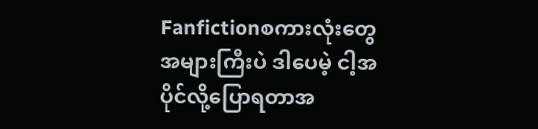Fanfictionစကားလုံးတွေအများကြီးပဲ ဒါပေမဲ့ ငါ့အပိုင်လို့ပြောရတာအ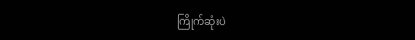ကြိုက်ဆုံးပဲ